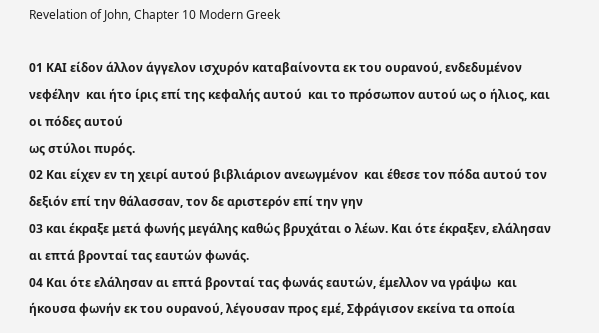Revelation of John, Chapter 10 Modern Greek

01 ΚΑΙ είδον άλλον άγγελον ισχυρόν καταβαίνοντα εκ του ουρανού, ενδεδυμένον νεφέλην  και ήτο ίρις επί της κεφαλής αυτού  και το πρόσωπον αυτού ως ο ήλιος, και οι πόδες αυτού
ως στύλοι πυρός.
02 Και είχεν εν τη χειρί αυτού βιβλιάριον ανεωγμένον  και έθεσε τον πόδα αυτού τον δεξιόν επί την θάλασσαν, τον δε αριστερόν επί την γην
03 και έκραξε μετά φωνής μεγάλης καθώς βρυχάται ο λέων. Και ότε έκραξεν, ελάλησαν αι επτά βρονταί τας εαυτών φωνάς.
04 Και ότε ελάλησαν αι επτά βρονταί τας φωνάς εαυτών, έμελλον να γράψω  και ήκουσα φωνήν εκ του ουρανού, λέγουσαν προς εμέ, Σφράγισον εκείνα τα οποία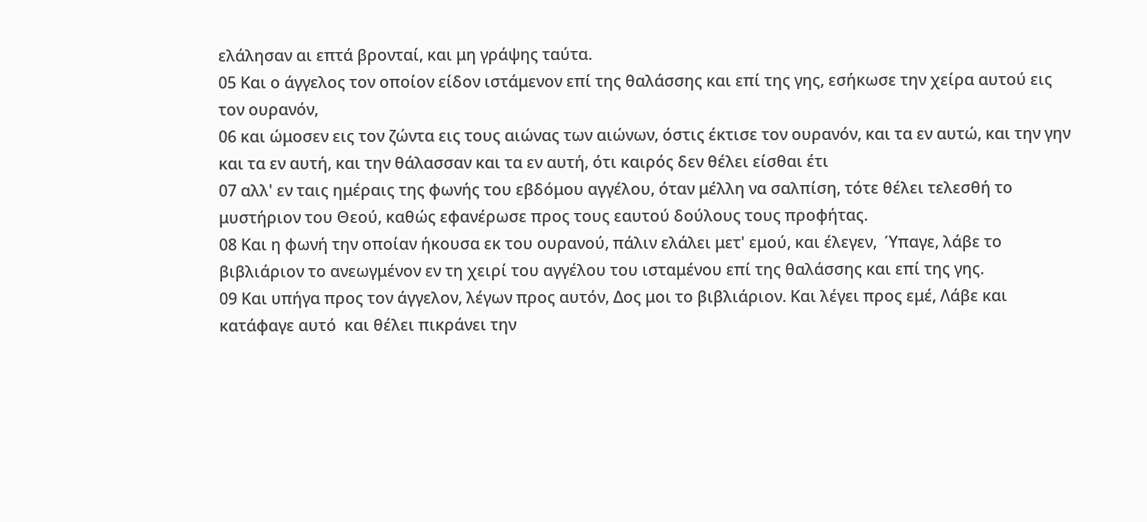ελάλησαν αι επτά βρονταί, και μη γράψης ταύτα.
05 Και ο άγγελος τον οποίον είδον ιστάμενον επί της θαλάσσης και επί της γης, εσήκωσε την χείρα αυτού εις τον ουρανόν,
06 και ώμοσεν εις τον ζώντα εις τους αιώνας των αιώνων, όστις έκτισε τον ουρανόν, και τα εν αυτώ, και την γην και τα εν αυτή, και την θάλασσαν και τα εν αυτή, ότι καιρός δεν θέλει είσθαι έτι
07 αλλ' εν ταις ημέραις της φωνής του εβδόμου αγγέλου, όταν μέλλη να σαλπίση, τότε θέλει τελεσθή το μυστήριον του Θεού, καθώς εφανέρωσε προς τους εαυτού δούλους τους προφήτας.
08 Και η φωνή την οποίαν ήκουσα εκ του ουρανού, πάλιν ελάλει μετ' εμού, και έλεγεν,  Ύπαγε, λάβε το βιβλιάριον το ανεωγμένον εν τη χειρί του αγγέλου του ισταμένου επί της θαλάσσης και επί της γης.
09 Και υπήγα προς τον άγγελον, λέγων προς αυτόν, Δος μοι το βιβλιάριον. Και λέγει προς εμέ, Λάβε και κατάφαγε αυτό  και θέλει πικράνει την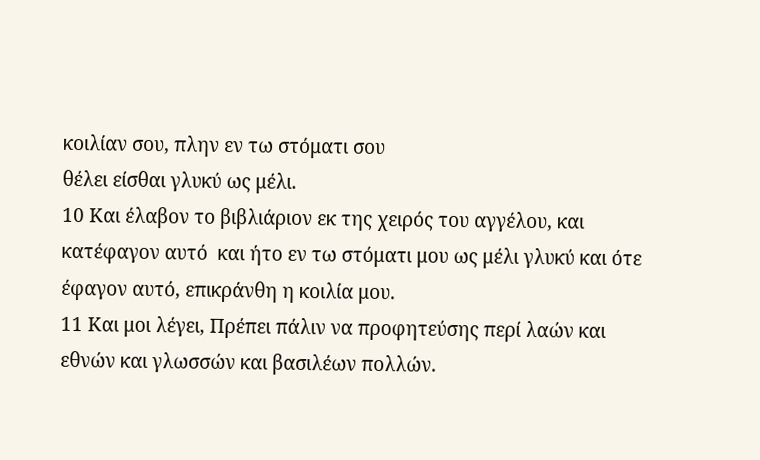κοιλίαν σου, πλην εν τω στόματι σου
θέλει είσθαι γλυκύ ως μέλι.
10 Και έλαβον το βιβλιάριον εκ της χειρός του αγγέλου, και κατέφαγον αυτό  και ήτο εν τω στόματι μου ως μέλι γλυκύ και ότε έφαγον αυτό, επικράνθη η κοιλία μου.
11 Και μοι λέγει, Πρέπει πάλιν να προφητεύσης περί λαών και εθνών και γλωσσών και βασιλέων πολλών.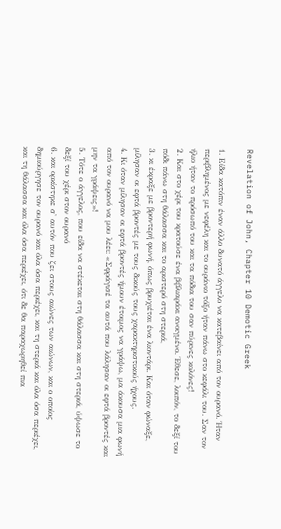Revelation of John, Chapter 10 Demotic Greek

1. Είδα κατόπιν έναν άλλο δυνατό άγγελο να κατεβαίνει από τον ουρανό. Ήταν περιβλημένος με νεφέλη και το ουράνιο τόξο ήταν πάνω στο κεφάλι του. Σαν τον ήλιο ήταν το πρόσωπό του και τα πόδια του σαν πύρινες κολόνες!
2. Και στο χέρι του κρατούσε ένα βιβλιαράκι ανοιγμένο. Έθεσε, λοιπόν, το δεξί του πόδι πάνω στη θάλασσα και το αριστερό στη στεριά,
3. κι έκραξε με βροντερή φωνή, όπως βρυχιέται ένα λιοντάρι. Και όταν φώναξε, μίλησαν οι εφτά βροντές με τους δικούς τους χαρακτηριστικούς ήχους.
4. Κι όταν μίλησαν οι εφτά βροντές ήμουν έτοιμος να γράψω, μα άκουσα μια φωνή από τον ουρανό να μου λέει: «Σφράγισέ τα αυτά που λάλησαν οι εφτά βροντές και μην τα γράψεις»!
5. Τότε ο άγγελος, που είδα να στέκεται στη θάλασσα και στη στεριά, ύψωσε το δεξί του χέρι στον ουρανό
6. και ορκίστηκε σ' αυτόν που ζει στους αιώνες των αιώνων, και ο οποίος δημιούργησε τον ουρανό και όλα όσα περιέχει, και τη στεριά και όλα όσα περιέχει, και τη θάλασσα και όλα όσα περιέχει, ότι δε θα παραχωρηθεί πια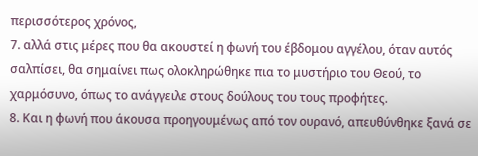περισσότερος χρόνος,
7. αλλά στις μέρες που θα ακουστεί η φωνή του έβδομου αγγέλου, όταν αυτός σαλπίσει, θα σημαίνει πως ολοκληρώθηκε πια το μυστήριο του Θεού, το χαρμόσυνο, όπως το ανάγγειλε στους δούλους του τους προφήτες.
8. Και η φωνή που άκουσα προηγουμένως από τον ουρανό, απευθύνθηκε ξανά σε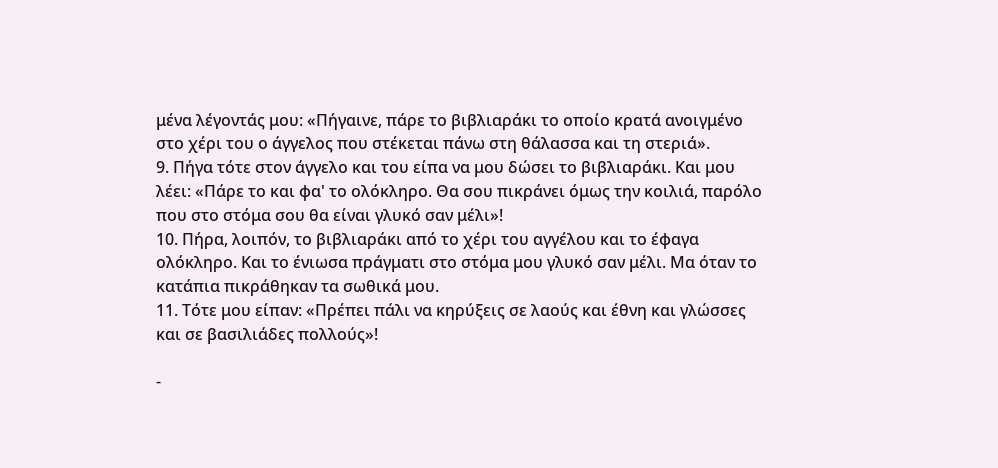μένα λέγοντάς μου: «Πήγαινε, πάρε το βιβλιαράκι το οποίο κρατά ανοιγμένο στο χέρι του ο άγγελος που στέκεται πάνω στη θάλασσα και τη στεριά».
9. Πήγα τότε στον άγγελο και του είπα να μου δώσει το βιβλιαράκι. Και μου λέει: «Πάρε το και φα' το ολόκληρο. Θα σου πικράνει όμως την κοιλιά, παρόλο που στο στόμα σου θα είναι γλυκό σαν μέλι»!
10. Πήρα, λοιπόν, το βιβλιαράκι από το χέρι του αγγέλου και το έφαγα ολόκληρο. Και το ένιωσα πράγματι στο στόμα μου γλυκό σαν μέλι. Μα όταν το κατάπια πικράθηκαν τα σωθικά μου.
11. Τότε μου είπαν: «Πρέπει πάλι να κηρύξεις σε λαούς και έθνη και γλώσσες και σε βασιλιάδες πολλούς»!

-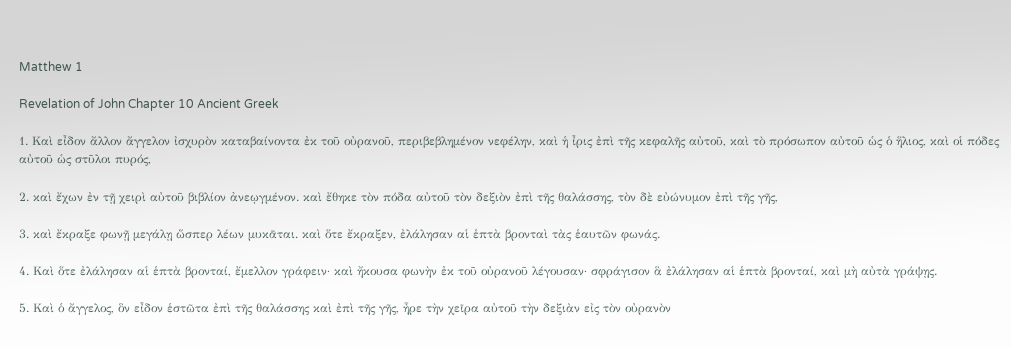Matthew 1

Revelation of John Chapter 10 Ancient Greek

1. Καὶ εἶδον ἄλλον ἄγγελον ἰσχυρὸν καταβαίνοντα ἐκ τοῦ οὐρανοῦ, περιβεβλημένον νεφέλην, καὶ ἡ ἶρις ἐπὶ τῆς κεφαλῆς αὐτοῦ, καὶ τὸ πρόσωπον αὐτοῦ ὡς ὁ ἥλιος, καὶ οἱ πόδες αὐτοῦ ὡς στῦλοι πυρός,

2. καὶ ἔχων ἐν τῇ χειρὶ αὐτοῦ βιβλίον ἀνεῳγμένον. καὶ ἔθηκε τὸν πόδα αὐτοῦ τὸν δεξιὸν ἐπὶ τῆς θαλάσσης, τὸν δὲ εὐώνυμον ἐπὶ τῆς γῆς,

3. καὶ ἔκραξε φωνῇ μεγάλῃ ὥσπερ λέων μυκᾶται. καὶ ὅτε ἔκραξεν, ἐλάλησαν αἱ ἑπτὰ βρονταὶ τὰς ἑαυτῶν φωνάς.

4. Καὶ ὅτε ἐλάλησαν αἱ ἑπτὰ βρονταί, ἔμελλον γράφειν· καὶ ἤκουσα φωνὴν ἐκ τοῦ οὐρανοῦ λέγουσαν· σφράγισον ἃ ἐλάλησαν αἱ ἑπτὰ βρονταί, καὶ μὴ αὐτὰ γράψῃς.

5. Καὶ ὁ ἄγγελος, ὃν εἶδον ἑστῶτα ἐπὶ τῆς θαλάσσης καὶ ἐπὶ τῆς γῆς, ἦρε τὴν χεῖρα αὐτοῦ τὴν δεξιὰν εἰς τὸν οὐρανὸν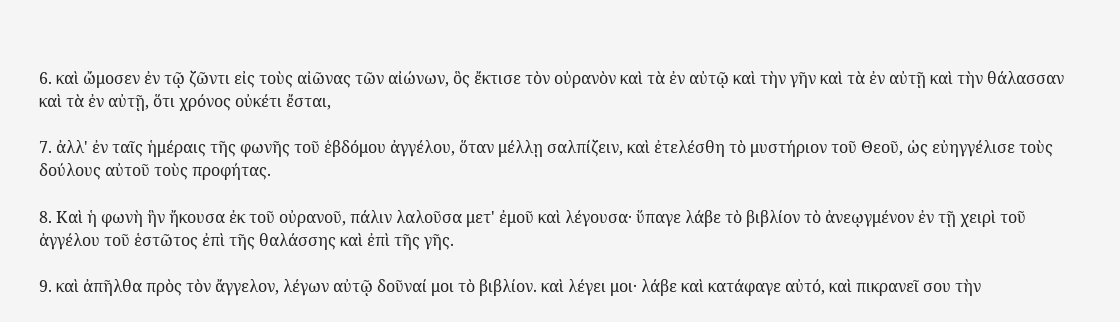6. καὶ ὤμοσεν ἐν τῷ ζῶντι εἰς τοὺς αἰῶνας τῶν αἰώνων, ὃς ἔκτισε τὸν οὐρανὸν καὶ τὰ ἐν αὐτῷ καὶ τὴν γῆν καὶ τὰ ἐν αὐτῇ καὶ τὴν θάλασσαν καὶ τὰ ἐν αὐτῇ, ὅτι χρόνος οὐκέτι ἔσται,

7. ἀλλ' ἐν ταῖς ἡμέραις τῆς φωνῆς τοῦ ἑβδόμου ἀγγέλου, ὅταν μέλλῃ σαλπίζειν, καὶ ἐτελέσθη τὸ μυστήριον τοῦ Θεοῦ, ὡς εὐηγγέλισε τοὺς δούλους αὐτοῦ τοὺς προφήτας.

8. Καὶ ἡ φωνὴ ἣν ἤκουσα ἐκ τοῦ οὐρανοῦ, πάλιν λαλοῦσα μετ' ἐμοῦ καὶ λέγουσα· ὕπαγε λάβε τὸ βιβλίον τὸ ἀνεῳγμένον ἐν τῇ χειρὶ τοῦ ἀγγέλου τοῦ ἑστῶτος ἐπὶ τῆς θαλάσσης καὶ ἐπὶ τῆς γῆς.

9. καὶ ἀπῆλθα πρὸς τὸν ἄγγελον, λέγων αὐτῷ δοῦναί μοι τὸ βιβλίον. καὶ λέγει μοι· λάβε καὶ κατάφαγε αὐτό, καὶ πικρανεῖ σου τὴν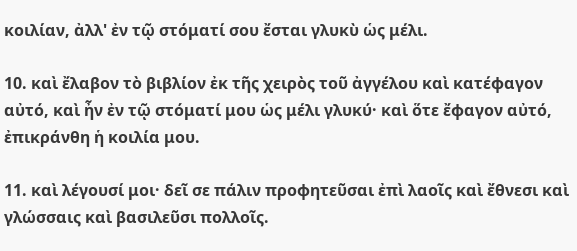κοιλίαν, ἀλλ' ἐν τῷ στόματί σου ἔσται γλυκὺ ὡς μέλι.

10. καὶ ἔλαβον τὸ βιβλίον ἐκ τῆς χειρὸς τοῦ ἀγγέλου καὶ κατέφαγον αὐτό, καὶ ἦν ἐν τῷ στόματί μου ὡς μέλι γλυκύ· καὶ ὅτε ἔφαγον αὐτό, ἐπικράνθη ἡ κοιλία μου.

11. καὶ λέγουσί μοι· δεῖ σε πάλιν προφητεῦσαι ἐπὶ λαοῖς καὶ ἔθνεσι καὶ γλώσσαις καὶ βασιλεῦσι πολλοῖς.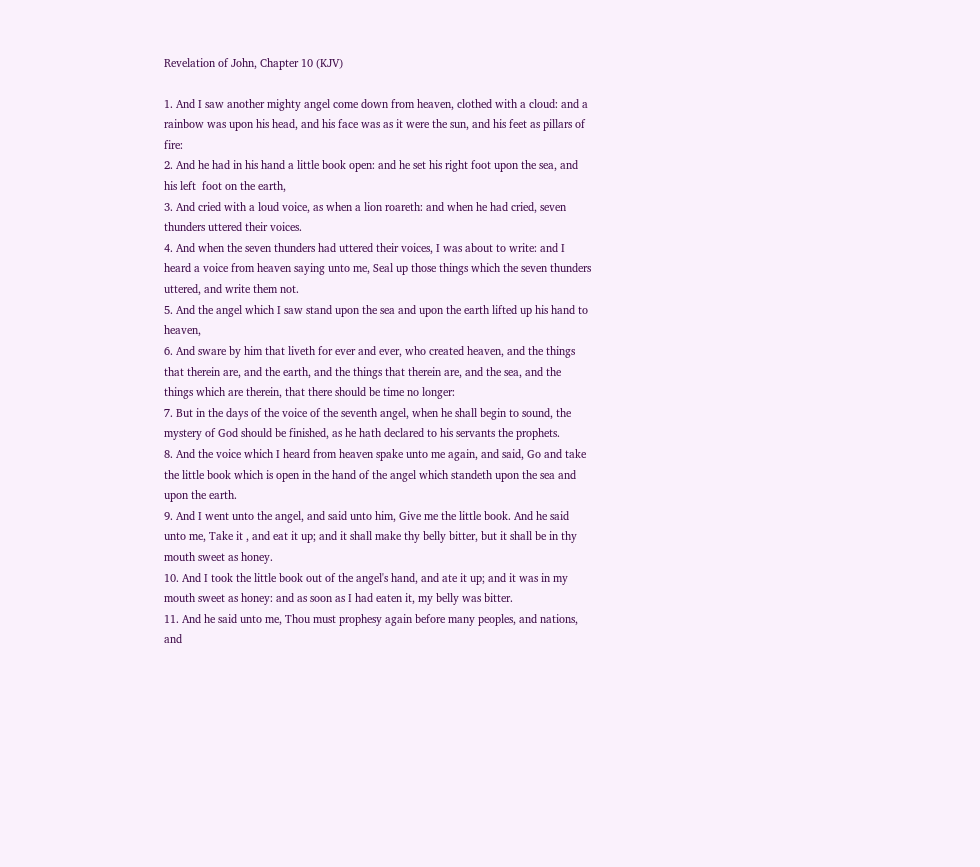Revelation of John, Chapter 10 (KJV)

1. And I saw another mighty angel come down from heaven, clothed with a cloud: and a rainbow was upon his head, and his face was as it were the sun, and his feet as pillars of fire:
2. And he had in his hand a little book open: and he set his right foot upon the sea, and his left  foot on the earth,
3. And cried with a loud voice, as when a lion roareth: and when he had cried, seven thunders uttered their voices.
4. And when the seven thunders had uttered their voices, I was about to write: and I heard a voice from heaven saying unto me, Seal up those things which the seven thunders uttered, and write them not.
5. And the angel which I saw stand upon the sea and upon the earth lifted up his hand to heaven,
6. And sware by him that liveth for ever and ever, who created heaven, and the things that therein are, and the earth, and the things that therein are, and the sea, and the things which are therein, that there should be time no longer:
7. But in the days of the voice of the seventh angel, when he shall begin to sound, the mystery of God should be finished, as he hath declared to his servants the prophets.
8. And the voice which I heard from heaven spake unto me again, and said, Go and take the little book which is open in the hand of the angel which standeth upon the sea and upon the earth.
9. And I went unto the angel, and said unto him, Give me the little book. And he said unto me, Take it , and eat it up; and it shall make thy belly bitter, but it shall be in thy mouth sweet as honey.
10. And I took the little book out of the angel's hand, and ate it up; and it was in my mouth sweet as honey: and as soon as I had eaten it, my belly was bitter.
11. And he said unto me, Thou must prophesy again before many peoples, and nations, and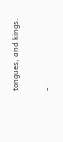tongues, and kings.

-